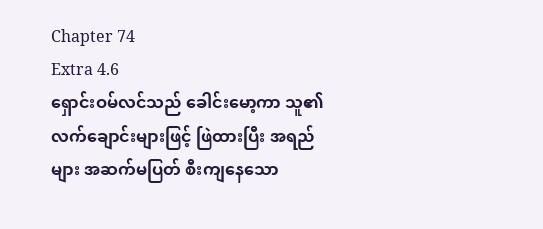Chapter 74
Extra 4.6
ရှောင်းဝမ်လင်သည် ခေါင်းမော့ကာ သူ၏လက်ချောင်းများဖြင့် ဖြဲထားပြီး အရည်များ အဆက်မပြတ် စီးကျနေသော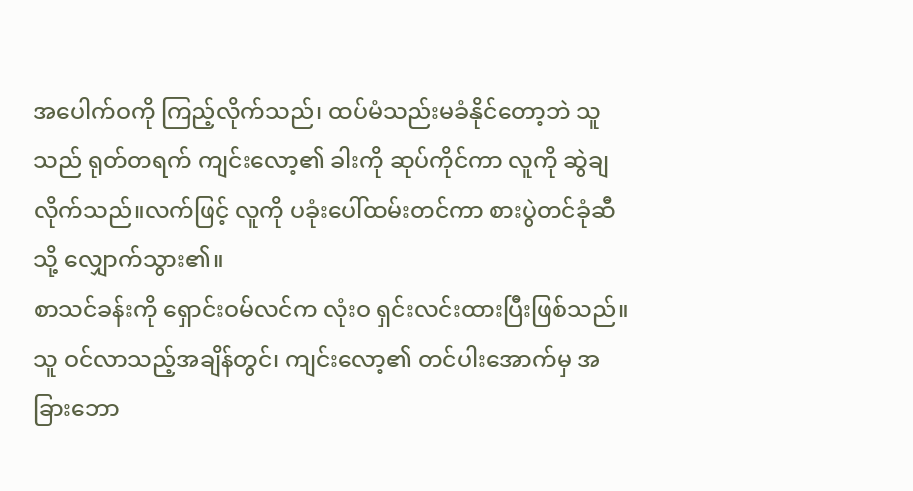အပေါက်ဝကို ကြည့်လိုက်သည်၊ ထပ်မံသည်းမခံနိုင်တော့ဘဲ သူသည် ရုတ်တရက် ကျင်းလော့၏ ခါးကို ဆုပ်ကိုင်ကာ လူကို ဆွဲချလိုက်သည်။လက်ဖြင့် လူကို ပခုံးပေါ်ထမ်းတင်ကာ စားပွဲတင်ခုံဆီသို့ လျှောက်သွား၏။
စာသင်ခန်းကို ရှောင်းဝမ်လင်က လုံးဝ ရှင်းလင်းထားပြီးဖြစ်သည်။
သူ ဝင်လာသည့်အချိန်တွင်၊ ကျင်းလော့၏ တင်ပါးအောက်မှ အခြားဘော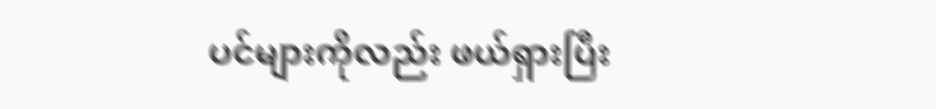ပင်များကိုလည်း ဖယ်ရှားပြီး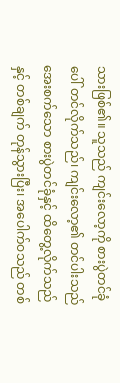သားဖြစ်၏။ သူသည် ကျင်းလော့ကို စားပွဲတင်ခုံပေါ် တင်လိုက်သည်၊ ကျင်းလော့၏ တင်ပါးသည် အေးစက်သော စားပွဲတင်ခုံနှင့် ထိတွေ့လိုက်သည်နှင့် တစ်ချက် တုန်သွားပြီး၊ အပေါက်ဝသည် တစ်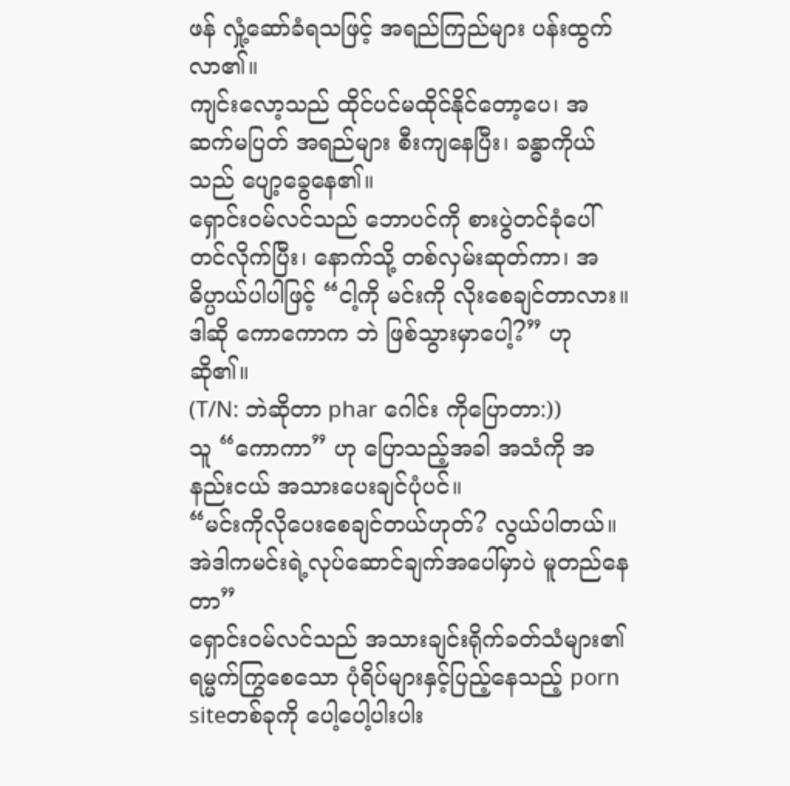ဖန် လှုံ့ဆော်ခံရသဖြင့် အရည်ကြည်များ ပန်းထွက်လာ၏။
ကျင်းလော့သည် ထိုင်ပင်မထိုင်နိုင်တော့ပေ၊ အဆက်မပြတ် အရည်များ စီးကျနေပြီး၊ ခန္ဓာကိုယ်သည် ပျော့ခွေနေ၏။
ရှောင်းဝမ်လင်သည် ဘောပင်ကို စားပွဲတင်ခုံပေါ် တင်လိုက်ပြီး၊ နောက်သို့ တစ်လှမ်းဆုတ်ကာ၊ အဓိပ္ပာယ်ပါပါဖြင့် “ငါ့ကို မင်းကို လိုးစေချင်တာလား။ ဒါဆို ကောကောက ဘဲ ဖြစ်သွားမှာပေါ့?” ဟုဆို၏။
(T/N: ဘဲဆိုတာ phar ဂေါင်း ကိုပြောတာ:))
သူ “ကောကာ” ဟု ပြောသည့်အခါ အသံကို အနည်းငယ် အသားပေးချင်ပုံပင်။
“မင်းကိုလိုပေးစေချင်တယ်ဟုတ်? လွယ်ပါတယ်။ အဲဒါကမင်းရဲ့လုပ်ဆောင်ချက်အပေါ်မှာပဲ မူတည်နေတာ”
ရှောင်းဝမ်လင်သည် အသားချင်းရိုက်ခတ်သံများ၏ ရမ္မက်ကြွစေသော ပုံရိပ်များနှင့်ပြည့်နေသည့် porn siteတစ်ခုကို ပေါ့ပေါ့ပါးပါး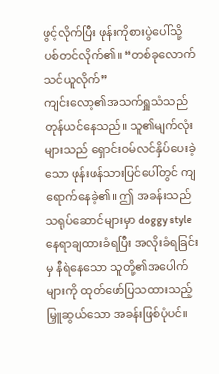ဖွင့်လိုက်ပြီး ဖုန်းကိုစားပွဲပေါ်သို့ ပစ်တင်လိုက်၏။ “တစ်ခုလောက်သင်ယူလိုက်”
ကျင်းလော့၏အသက်ရှူသံသည် တုန်ယင်နေသည်။ သူ၏မျက်လုံးများသည် ရှောင်းဝမ်လင်နှိပ်ပေးခဲ့သော ဖုန်းဖန်သားပြင်ပေါ်တွင် ကျရောက်နေခဲ့၏။ ဤ အခန်းသည် သရုပ်ဆောင်များမှာ doggy styleနေရာချထားခံရပြီး အလိုးခံရခြင်းမှ နီရဲနေသော သူတို့၏အပေါက်များကို ထုတ်ဖော်ပြသထားသည့် မြှူဆွယ်သော အခန်းဖြစ်ပုံပင်။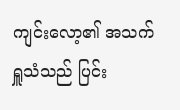ကျင်းလော့၏ အသက်ရှူသံသည် ပြင်း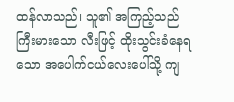ထန်လာသည်၊ သူ၏ အကြည့်သည် ကြီးမားသော လီးဖြင့် ထိုးသွင်းခံနေရသော အပေါက်ငယ်လေးပေါ်သို့ ကျ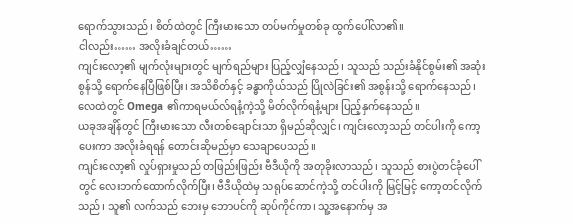ရောက်သွားသည်၊ စိတ်ထဲတွင် ကြီးမားသော တပ်မက်မှုတစ်ခု ထွက်ပေါ်လာ၏။
ငါလည်း…… အလိုးခံချင်တယ်……
ကျင်းလော့၏ မျက်လုံးများတွင် မျက်ရည်များ ပြည့်လျှံနေသည်၊ သူသည် သည်းခံနိုင်စွမ်း၏ အဆုံးစွန်သို့ ရောက်နေပြီဖြစ်ပြီး၊ အသိစိတ်နှင့် ခန္ဓာကိုယ်သည် ပြိုလဲခြင်း၏ အစွန်းသို့ ရောက်နေသည်၊ လေထဲတွင် Omega ၏ကာရမယ်လ်ရနံ့ကဲ့သို့ မိတ်လိုက်ရနံ့များ ပြည့်နှက်နေသည်။
ယခုအချိန်တွင် ကြီးမားသော လီးတစ်ချောင်းသာ ရှိမည်ဆိုလျှင်၊ ကျင်းလော့သည် တင်ပါးကို ကော့ပေးကာ အလိုးခံရရန် တောင်းဆိုမည်မှာ သေချာပေသည်။
ကျင်းလော့၏ လှုပ်ရှားမှုသည် တဖြည်းဖြည်း ဗီဒီယိုကို အတုခိုးလာသည်၊ သူသည် စားပွဲတင်ခုံပေါ်တွင် လေးဘက်ထောက်လိုက်ပြီး၊ ဗီဒီယိုထဲမှ သရုပ်ဆောင်ကဲ့သို့ တင်ပါးကို မြင့်မြင့် ကော့တင်လိုက်သည်၊ သူ၏ လက်သည် ဘေးမှ ဘောပင်ကို ဆုပ်ကိုင်ကာ၊ သူ့အနောက်မှ အ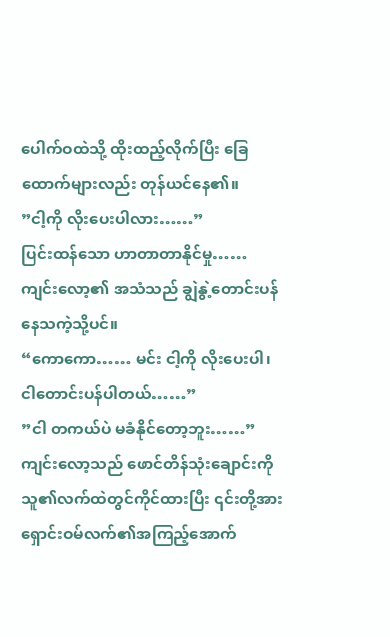ပေါက်ဝထဲသို့ ထိုးထည့်လိုက်ပြီး ခြေထောက်များလည်း တုန်ယင်နေ၏။
”ငါ့ကို လိုးပေးပါလား……”
ပြင်းထန်သော ဟာတာတာနိုင်မှု……
ကျင်းလော့၏ အသံသည် ချွဲနွဲ့တောင်းပန်နေသကဲ့သို့ပင်။
“ကောကော…… မင်း ငါ့ကို လိုးပေးပါ၊ ငါတောင်းပန်ပါတယ်……”
”ငါ တကယ်ပဲ မခံနိုင်တော့ဘူး……”
ကျင်းလော့သည် ဖောင်တိန်သုံးချောင်းကို သူ၏လက်ထဲတွင်ကိုင်ထားပြီး ၎င်းတို့အား ရှောင်းဝမ်လက်၏အကြည့်အောက်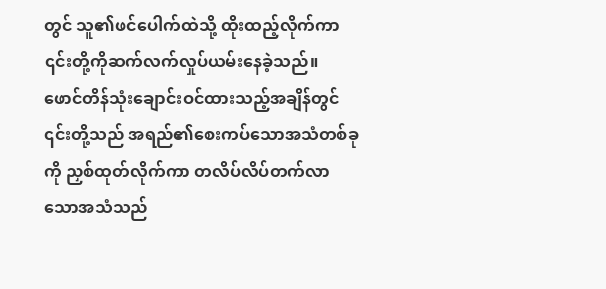တွင် သူ၏ဖင်ပေါက်ထဲသို့ ထိုးထည့်လိုက်ကာ ၎င်းတို့ကိုဆက်လက်လှုပ်ယမ်းနေခဲ့သည်။ ဖောင်တိန်သုံးချောင်းဝင်ထားသည့်အချိန်တွင် ၎င်းတို့သည် အရည်၏စေးကပ်သောအသံတစ်ခုကို ညှစ်ထုတ်လိုက်ကာ တလိပ်လိပ်တက်လာသောအသံသည်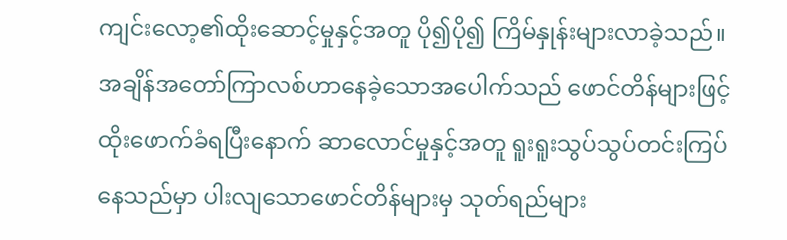ကျင်းလော့၏ထိုးဆောင့်မှုနှင့်အတူ ပို၍ပို၍ ကြိမ်နှုန်းများလာခဲ့သည်။ အချိန်အတော်ကြာလစ်ဟာနေခဲ့သောအပေါက်သည် ဖောင်တိန်များဖြင့်ထိုးဖောက်ခံရပြီးနောက် ဆာလောင်မှုနှင့်အတူ ရူးရူးသွပ်သွပ်တင်းကြပ်နေသည်မှာ ပါးလျသောဖောင်တိန်များမှ သုတ်ရည်များ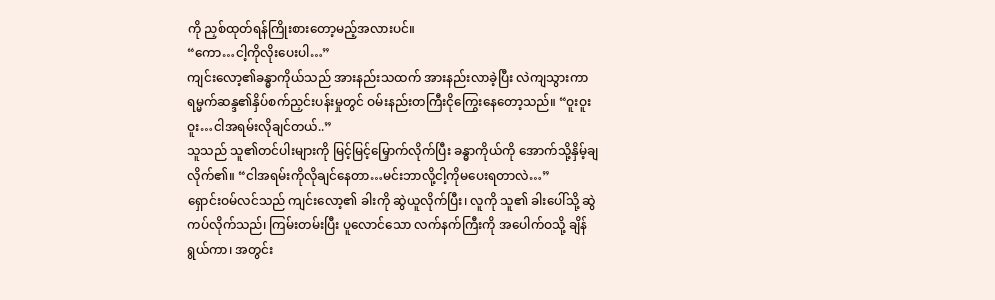ကို ညှစ်ထုတ်ရန်ကြိုးစားတော့မည့်အလားပင်။
“ကော…ငါ့ကိုလိုးပေးပါ…”
ကျင်းလော့၏ခန္ဓာကိုယ်သည် အားနည်းသထက် အားနည်းလာခဲ့ပြီး လဲကျသွားကာ ရမ္မက်ဆန္ဒ၏နှိပ်စက်ညှင်းပန်းမှုတွင် ဝမ်းနည်းတကြီးငိုကြွေးနေတော့သည်။ “ဝူးဝူးဝူး…ငါအရမ်းလိုချင်တယ်..”
သူသည် သူ၏တင်ပါးများကို မြင့်မြင့်မြှောက်လိုက်ပြီး ခန္ဓာကိုယ်ကို အောက်သို့နှိမ့်ချလိုက်၏။ “ငါအရမ်းကိုလိုချင်နေတာ…မင်းဘာလို့ငါ့ကိုမပေးရတာလဲ…”
ရှောင်းဝမ်လင်သည် ကျင်းလော့၏ ခါးကို ဆွဲယူလိုက်ပြီး၊ လူကို သူ၏ ခါးပေါ်သို့ ဆွဲကပ်လိုက်သည်၊ ကြမ်းတမ်းပြီး ပူလောင်သော လက်နက်ကြီးကို အပေါက်ဝသို့ ချိန်ရွယ်ကာ၊ အတွင်း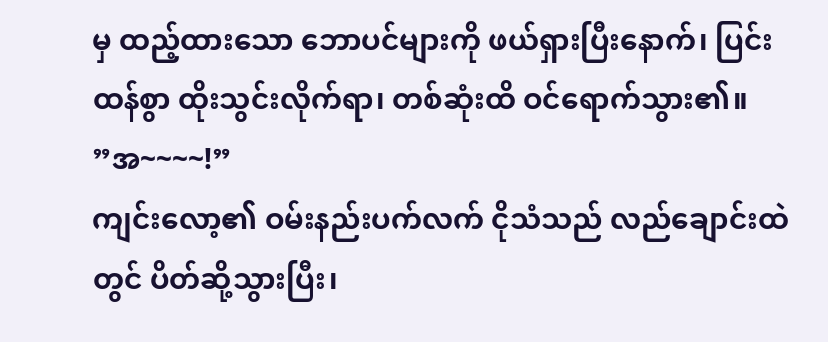မှ ထည့်ထားသော ဘောပင်များကို ဖယ်ရှားပြီးနောက်၊ ပြင်းထန်စွာ ထိုးသွင်းလိုက်ရာ၊ တစ်ဆုံးထိ ဝင်ရောက်သွား၏။
”အ~~~~!”
ကျင်းလော့၏ ဝမ်းနည်းပက်လက် ငိုသံသည် လည်ချောင်းထဲတွင် ပိတ်ဆို့သွားပြီး၊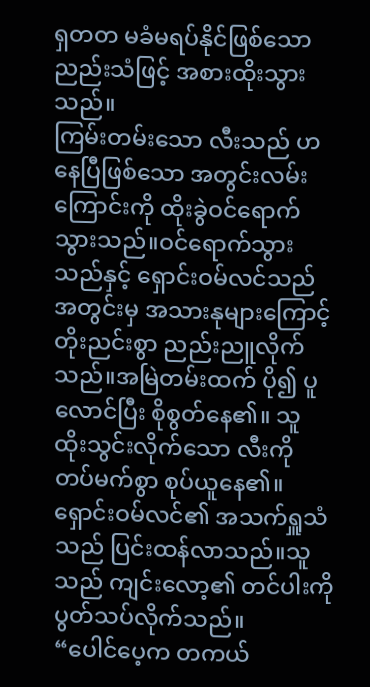ရှတတ မခံမရပ်နိုင်ဖြစ်သော ညည်းသံဖြင့် အစားထိုးသွားသည်။
ကြမ်းတမ်းသော လီးသည် ဟနေပြီဖြစ်သော အတွင်းလမ်းကြောင်းကို ထိုးခွဲဝင်ရောက်သွားသည်။ဝင်ရောက်သွားသည်နှင့် ရှောင်းဝမ်လင်သည် အတွင်းမှ အသားနုများကြောင့် တိုးညင်းစွာ ညည်းညူလိုက်သည်။အမြဲတမ်းထက် ပို၍ ပူလောင်ပြီး စိုစွတ်နေ၏။ သူ ထိုးသွင်းလိုက်သော လီးကို တပ်မက်စွာ စုပ်ယူနေ၏။
ရှောင်းဝမ်လင်၏ အသက်ရှူသံသည် ပြင်းထန်လာသည်။သူသည် ကျင်းလော့၏ တင်ပါးကို ပွတ်သပ်လိုက်သည်။
“ပေါင်ပေ့က တကယ်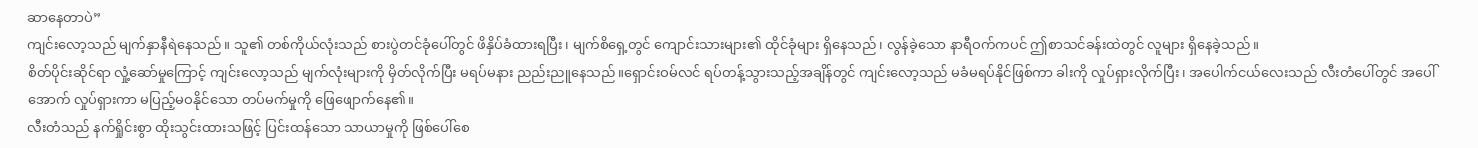ဆာနေတာပဲ”
ကျင်းလော့သည် မျက်နှာနီရဲနေသည်။ သူ၏ တစ်ကိုယ်လုံးသည် စားပွဲတင်ခုံပေါ်တွင် ဖိနှိပ်ခံထားရပြီး၊ မျက်စိရှေ့တွင် ကျောင်းသားများ၏ ထိုင်ခုံများ ရှိနေသည်၊ လွန်ခဲ့သော နာရီဝက်ကပင် ဤစာသင်ခန်းထဲတွင် လူများ ရှိနေခဲ့သည်။
စိတ်ပိုင်းဆိုင်ရာ လှုံ့ဆော်မှုကြောင့် ကျင်းလော့သည် မျက်လုံးများကို မှိတ်လိုက်ပြီး မရပ်မနား ညည်းညူနေသည်။ရှောင်းဝမ်လင် ရပ်တန့်သွားသည့်အချိန်တွင် ကျင်းလော့သည် မခံမရပ်နိုင်ဖြစ်ကာ ခါးကို လှုပ်ရှားလိုက်ပြီး၊ အပေါက်ငယ်လေးသည် လီးတံပေါ်တွင် အပေါ်အောက် လှုပ်ရှားကာ မပြည့်မဝနိုင်သော တပ်မက်မှုကို ဖြေဖျောက်နေ၏။
လီးတံသည် နက်ရှိုင်းစွာ ထိုးသွင်းထားသဖြင့် ပြင်းထန်သော သာယာမှုကို ဖြစ်ပေါ်စေ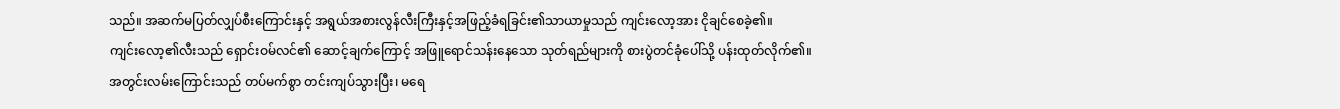သည်။ အဆက်မပြတ်လျှပ်စီးကြောင်းနှင့် အရွယ်အစားလွန်လီးကြီးနှင့်အဖြည့်ခံရခြင်း၏သာယာမှုသည် ကျင်းလော့အား ငိုချင်စေခဲ့၏။
ကျင်းလော့၏လီးသည် ရှောင်းဝမ်လင်၏ ဆောင့်ချက်ကြောင့် အဖြူရောင်သန်းနေသော သုတ်ရည်များကို စားပွဲတင်ခုံပေါ်သို့ ပန်းထုတ်လိုက်၏။
အတွင်းလမ်းကြောင်းသည် တပ်မက်စွာ တင်းကျပ်သွားပြီး၊ မရေ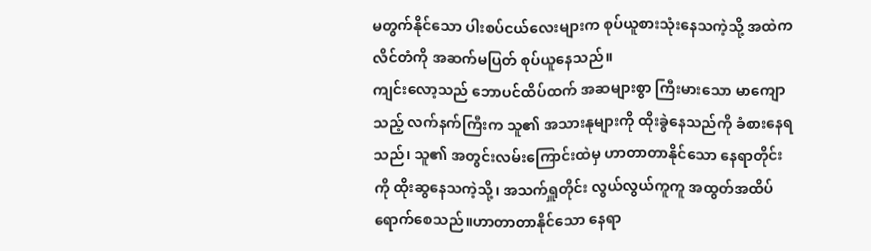မတွက်နိုင်သော ပါးစပ်ငယ်လေးများက စုပ်ယူစားသုံးနေသကဲ့သို့ အထဲကလိင်တံကို အဆက်မပြတ် စုပ်ယူနေသည်။
ကျင်းလော့သည် ဘောပင်ထိပ်ထက် အဆများစွာ ကြီးမားသော မာကျောသည့် လက်နက်ကြီးက သူ၏ အသားနုများကို ထိုးခွဲနေသည်ကို ခံစားနေရသည်၊ သူ၏ အတွင်းလမ်းကြောင်းထဲမှ ဟာတာတာနိုင်သော နေရာတိုင်းကို ထိုးဆွနေသကဲ့သို့၊ အသက်ရှူတိုင်း လွယ်လွယ်ကူကူ အထွတ်အထိပ်ရောက်စေသည်။ဟာတာတာနိုင်သော နေရာ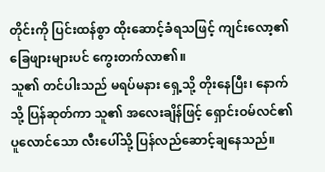တိုင်းကို ပြင်းထန်စွာ ထိုးဆောင့်ခံရသဖြင့် ကျင်းလော့၏ ခြေဖျားများပင် ကွေးတက်လာ၏။
သူ၏ တင်ပါးသည် မရပ်မနား ရှေ့သို့ တိုးနေပြီး၊ နောက်သို့ ပြန်ဆုတ်ကာ သူ၏ အလေးချိန်ဖြင့် ရှောင်းဝမ်လင်၏ ပူလောင်သော လီးပေါ်သို့ ပြန်လည်ဆောင့်ချနေသည်။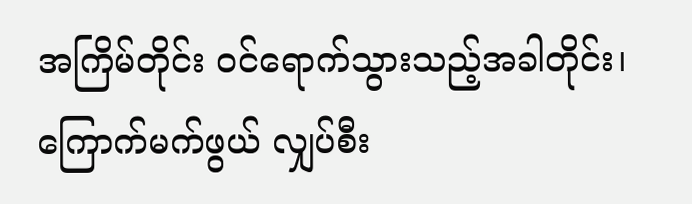အကြိမ်တိုင်း ဝင်ရောက်သွားသည့်အခါတိုင်း၊ ကြောက်မက်ဖွယ် လျှပ်စီး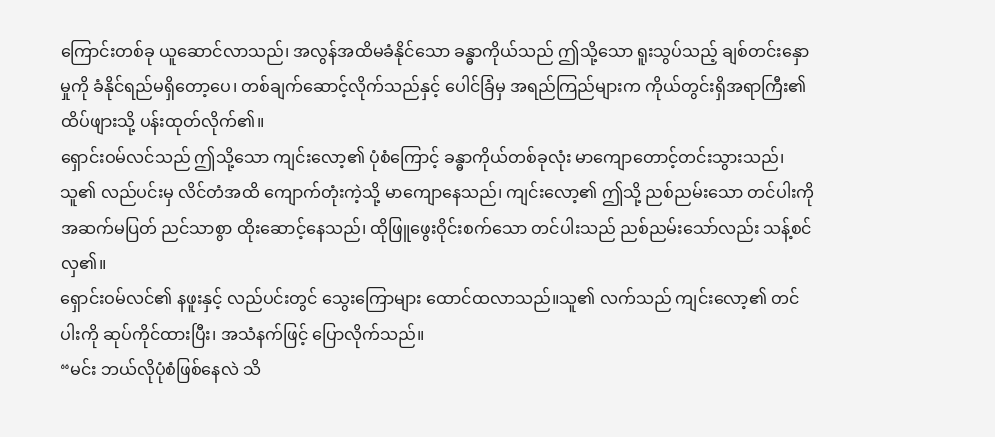ကြောင်းတစ်ခု ယူဆောင်လာသည်၊ အလွန်အထိမခံနိုင်သော ခန္ဓာကိုယ်သည် ဤသို့သော ရူးသွပ်သည့် ချစ်တင်းနှောမှုကို ခံနိုင်ရည်မရှိတော့ပေ၊ တစ်ချက်ဆောင့်လိုက်သည်နှင့် ပေါင်ခြံမှ အရည်ကြည်များက ကိုယ်တွင်းရှိအရာကြီး၏ ထိပ်ဖျားသို့ ပန်းထုတ်လိုက်၏။
ရှောင်းဝမ်လင်သည် ဤသို့သော ကျင်းလော့၏ ပုံစံကြောင့် ခန္ဓာကိုယ်တစ်ခုလုံး မာကျောတောင့်တင်းသွားသည်၊ သူ၏ လည်ပင်းမှ လိင်တံအထိ ကျောက်တုံးကဲ့သို့ မာကျောနေသည်၊ ကျင်းလော့၏ ဤသို့ ညစ်ညမ်းသော တင်ပါးကို အဆက်မပြတ် ညင်သာစွာ ထိုးဆောင့်နေသည်၊ ထိုဖြူဖွေးဝိုင်းစက်သော တင်ပါးသည် ညစ်ညမ်းသော်လည်း သန့်စင်လှ၏။
ရှောင်းဝမ်လင်၏ နဖူးနှင့် လည်ပင်းတွင် သွေးကြောများ ထောင်ထလာသည်။သူ၏ လက်သည် ကျင်းလော့၏ တင်ပါးကို ဆုပ်ကိုင်ထားပြီး၊ အသံနက်ဖြင့် ပြောလိုက်သည်။
“မင်း ဘယ်လိုပုံစံဖြစ်နေလဲ သိ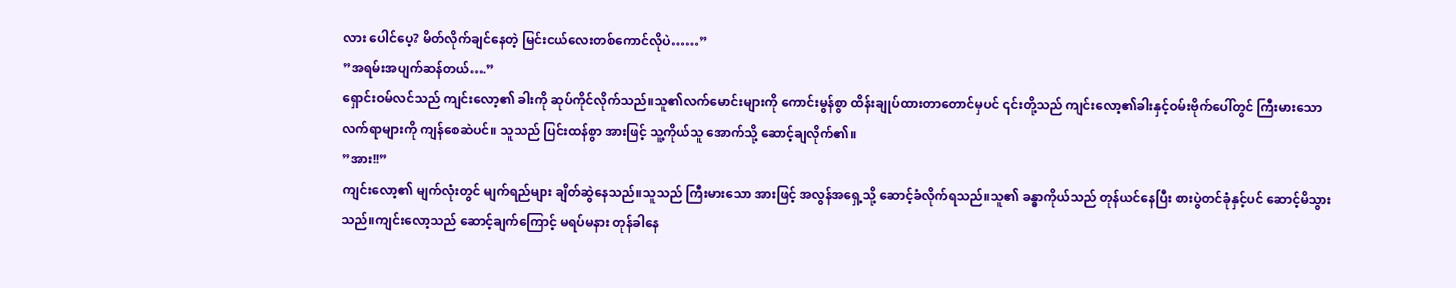လား ပေါင်ပေ့? မိတ်လိုက်ချင်နေတဲ့ မြင်းငယ်လေးတစ်ကောင်လိုပဲ……”
”အရမ်းအပျက်ဆန်တယ်….”
ရှောင်းဝမ်လင်သည် ကျင်းလော့၏ ခါးကို ဆုပ်ကိုင်လိုက်သည်။သူ၏လက်မောင်းများကို ကောင်းမွန်စွာ ထိန်းချုပ်ထားတာတောင်မှပင် ၎င်းတို့သည် ကျင်းလော့၏ခါးနှင့်ဝမ်းဗိုက်ပေါ်တွင် ကြီးမားသော လက်ရာများကို ကျန်စေဆဲပင်။ သူသည် ပြင်းထန်စွာ အားဖြင့် သူ့ကိုယ်သူ အောက်သို့ ဆောင့်ချလိုက်၏။
”အား!!”
ကျင်းလော့၏ မျက်လုံးတွင် မျက်ရည်များ ချိတ်ဆွဲနေသည်။သူသည် ကြီးမားသော အားဖြင့် အလွန်အရှေ့သို့ ဆောင့်ခံလိုက်ရသည်။သူ၏ ခန္ဓာကိုယ်သည် တုန်ယင်နေပြီး စားပွဲတင်ခုံနှင့်ပင် ဆောင့်မိသွားသည်။ကျင်းလော့သည် ဆောင့်ချက်ကြောင့် မရပ်မနား တုန်ခါနေ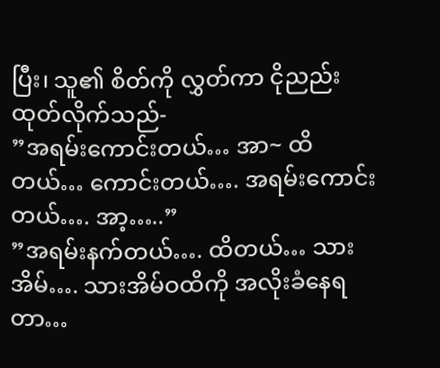ပြီး၊ သူ၏ စိတ်ကို လွှတ်ကာ ငိုညည်းထုတ်လိုက်သည်-
”အရမ်းကောင်းတယ်… အာ~ ထိတယ်… ကောင်းတယ်…. အရမ်းကောင်းတယ်…. အာ့…..”
”အရမ်းနက်တယ်…. ထိတယ်… သားအိမ်…. သားအိမ်ဝထိကို အလိုးခံနေရတာ…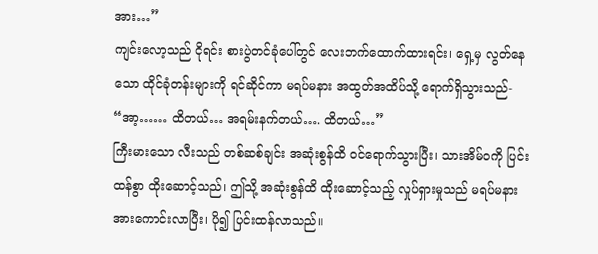အား…”
ကျင်းလော့သည် ငိုရင်း စားပွဲတင်ခုံပေါ်တွင် လေးဘက်ထောက်ထားရင်း၊ ရှေ့မှ လွတ်နေသော ထိုင်ခုံတန်းများကို ရင်ဆိုင်ကာ မရပ်မနား အထွတ်အထိပ်သို့ ရောက်ရှိသွားသည်- “အာ့…… ထိတယ်… အရမ်းနက်တယ်…. ထိတယ်…”
ကြီးမားသော လီးသည် တစ်ဆစ်ချင်း အဆုံးစွန်ထိ ဝင်ရောက်သွားပြီး၊ သားအိမ်ဝကို ပြင်းထန်စွာ ထိုးဆောင့်သည်၊ ဤသို့ အဆုံးစွန်ထိ ထိုးဆောင့်သည့် လှုပ်ရှားမှုသည် မရပ်မနား အားကောင်းလာပြီး၊ ပို၍ ပြင်းထန်လာသည်။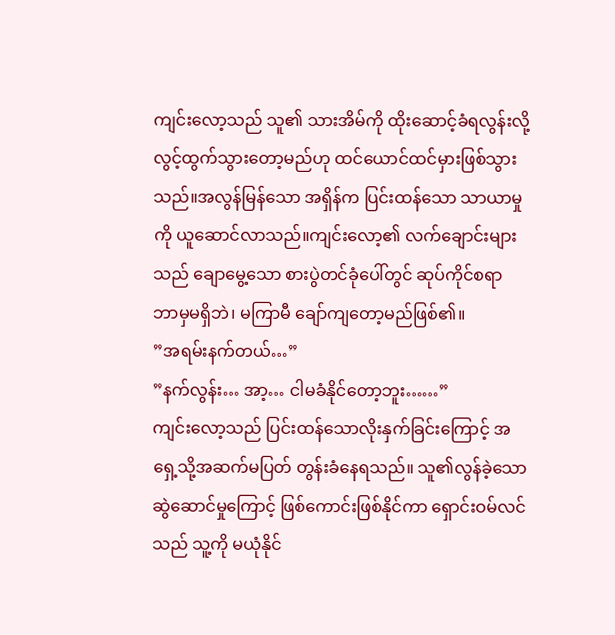ကျင်းလော့သည် သူ၏ သားအိမ်ကို ထိုးဆောင့်ခံရလွန်းလို့ လွင့်ထွက်သွားတော့မည်ဟု ထင်ယောင်ထင်မှားဖြစ်သွားသည်။အလွန်မြန်သော အရှိန်က ပြင်းထန်သော သာယာမှုကို ယူဆောင်လာသည်။ကျင်းလော့၏ လက်ချောင်းများသည် ချောမွေ့သော စားပွဲတင်ခုံပေါ်တွင် ဆုပ်ကိုင်စရာ ဘာမှမရှိဘဲ၊ မကြာမီ ချော်ကျတော့မည်ဖြစ်၏။
”အရမ်းနက်တယ်…”
”နက်လွန်း… အာ့… ငါမခံနိုင်တော့ဘူး……”
ကျင်းလော့သည် ပြင်းထန်သောလိုးနှက်ခြင်းကြောင့် အရှေ့သို့အဆက်မပြတ် တွန်းခံနေရသည်။ သူ၏လွန်ခဲ့သောဆွဲဆောင်မှုကြောင့် ဖြစ်ကောင်းဖြစ်နိုင်ကာ ရှောင်းဝမ်လင်သည် သူ့ကို မယုံနိုင်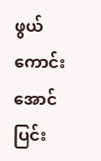ဖွယ်ကောင်းအောင် ပြင်း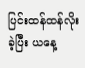ပြင်းထန်ထန်လိုးခဲ့ပြီး ယနေ့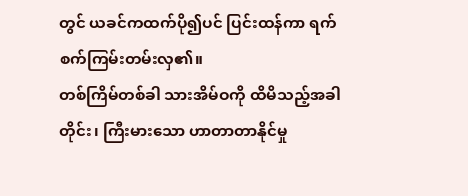တွင် ယခင်ကထက်ပို၍ပင် ပြင်းထန်ကာ ရက်စက်ကြမ်းတမ်းလှ၏။
တစ်ကြိမ်တစ်ခါ သားအိမ်ဝကို ထိမိသည့်အခါတိုင်း၊ ကြီးမားသော ဟာတာတာနိုင်မှု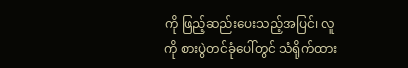ကို ဖြည့်ဆည်းပေးသည့်အပြင်၊ လူကို စားပွဲတင်ခုံပေါ်တွင် သံရိုက်ထား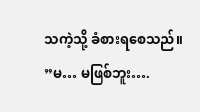သကဲ့သို့ ခံစားရစေသည်။
”မ… မဖြစ်ဘူး….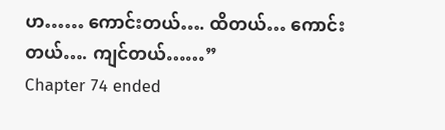ဟ…… ကောင်းတယ်…. ထိတယ်… ကောင်းတယ်…. ကျင်တယ်……”
Chapter 74 ended